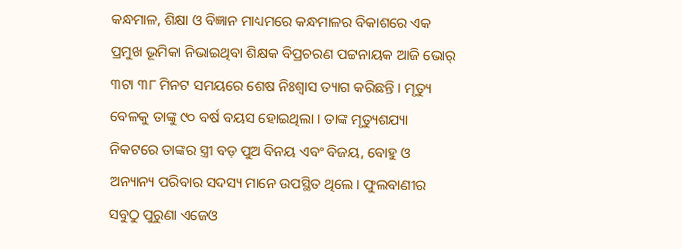କନ୍ଧମାଳ, ଶିକ୍ଷା ଓ ବିଜ୍ଞାନ ମାଧ୍ୟମରେ କନ୍ଧମାଳର ବିକାଶରେ ଏକ ପ୍ରମୁଖ ଭୂମିକା ନିଭାଇଥିବା ଶିକ୍ଷକ ବିପ୍ରଚରଣ ପଟ୍ଟନାୟକ ଆଜି ଭୋର୍ ୩ଟା ୩୮ ମିନଟ ସମୟରେ ଶେଷ ନିଃଶ୍ବାସ ତ୍ୟାଗ କରିଛନ୍ତି । ମୃତ୍ୟୁ ବେଳକୁ ତାଙ୍କୁ ୯୦ ବର୍ଷ ବୟସ ହୋଇଥିଲା । ତାଙ୍କ ମୃତ୍ୟୁଶଯ୍ୟା ନିକଟରେ ତାଙ୍କର ସ୍ତ୍ରୀ ବଡ଼ ପୁଅ ବିନୟ ଏବଂ ବିଜୟ, ବୋହୁ ଓ ଅନ୍ୟାନ୍ୟ ପରିବାର ସଦସ୍ୟ ମାନେ ଉପସ୍ଥିତ ଥିଲେ। ଫୁଲବାଣୀର ସବୁଠୁ ପୁରୁଣା ଏଜେଓ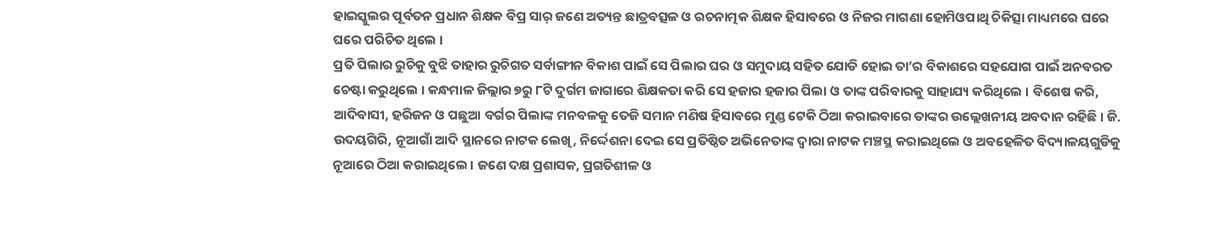ହାଇସ୍କୁଲର ପୂର୍ବତନ ପ୍ରଧାନ ଶିକ୍ଷକ ବିପ୍ର ସାର୍ ଜଣେ ଅତ୍ୟନ୍ତ ଛାତ୍ରବତ୍ସଳ ଓ ରଚନାତ୍ମକ ଶିକ୍ଷକ ହିସାବରେ ଓ ନିଜର ମାଗଣା ହୋମିଓପାଥି ଚିକିତ୍ସା ମାଧ୍ୟମରେ ଘରେ ଘରେ ପରିଚିତ ଥିଲେ ।
ପ୍ରତି ପିଲାର ରୁଚିକୁ ବୁଝି ତାହାର ରୁଚିଗତ ସର୍ବାଙ୍ଗୀନ ବିକାଶ ପାଇଁ ସେ ପିଲାର ଘର ଓ ସମୁଦାୟ ସହିତ ଯୋଡି ହୋଇ ତା’ର ବିକାଶରେ ସହଯୋଗ ପାଇଁ ଅନବରତ ଚେଷ୍ଟା କରୁଥିଲେ । କନ୍ଧମାଳ ଜିଲ୍ଲାର ୭ରୁ ୮ଟି ଦୁର୍ଗମ ଜାଗାରେ ଶିକ୍ଷକତା କରି ସେ ହଜାର ହଜାର ପିଲା ଓ ତାଙ୍କ ପରିବାରକୁ ସାହାଯ୍ୟ କରିଥିଲେ । ବିଶେଷ କରି, ଆଦିବାସୀ, ହରିଜନ ଓ ପଛୁଆ ବର୍ଗର ପିଲାଙ୍କ ମନବଳକୁ ତେଜି ସମାନ ମଣିଷ ହିସାବରେ ମୁଣ୍ଡ ଟେକି ଠିଆ କରାଇବାରେ ତାଙ୍କର ଉଲ୍ଲେଖନୀୟ ଅବଦାନ ରହିଛି । ଜି. ଉଦୟଗିରି, ନୂଆଗାଁ ଆଦି ସ୍ଥାନରେ ନାଟକ ଲେଖି, ନିର୍ଦ୍ଦେଶନା ଦେଇ ସେ ପ୍ରତିଷ୍ଠିତ ଅଭିନେତାଙ୍କ ଦ୍ବାରା ନାଟକ ମଞ୍ଚସ୍ଥ କରାଇଥିଲେ ଓ ଅବହେଳିତ ବିଦ୍ୟାଳୟଗୁଡିକୁ ନୂଆରେ ଠିଆ କରାଇଥିଲେ । ଜଣେ ଦକ୍ଷ ପ୍ରଶାସକ, ପ୍ରଗତିଶୀଳ ଓ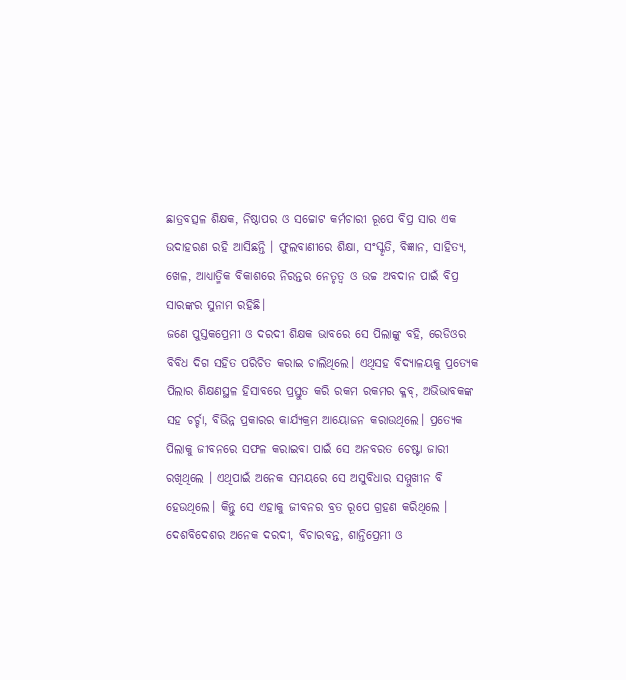ଛାତ୍ରବତ୍ସଳ ଶିକ୍ଷକ, ନିଷ୍ଠାପର ଓ ସଚ୍ଚୋଟ କର୍ମଚାରୀ ରୂପେ ବିପ୍ର ସାର ଏକ ଉଦାହରଣ ରହି ଆସିଛନ୍ତି । ଫୁଲବାଣୀରେ ଶିକ୍ଷା, ସଂସ୍କୃତି, ବିଜ୍ଞାନ, ସାହିତ୍ୟ, ଖେଳ, ଆଧ୍ୟାତ୍ମିକ ବିକାଶରେ ନିରନ୍ତର ନେତୃତ୍ବ ଓ ଉଚ୍ଚ ଅବଦାନ ପାଇଁ ବିପ୍ର ସାରଙ୍କର ସୁନାମ ରହିଛି।
ଜଣେ ପୁସ୍ତକପ୍ରେମୀ ଓ ଦରଦୀ ଶିକ୍ଷକ ଭାବରେ ସେ ପିଲାଙ୍କୁ ବହି, ରେଡିଓର ବିବିଧ ଦିଗ ସହିତ ପରିଚିତ କରାଇ ଚାଲିଥିଲେ। ଏଥିସହ ବିଦ୍ୟାଳୟକୁ ପ୍ରତ୍ୟେକ ପିଲାର ଶିକ୍ଷଣସ୍ଥଳ ହିସାବରେ ପ୍ରସ୍ତୁତ କରି ରକମ ରକମର କ୍ଳବ୍, ଅଭିଭାବକଙ୍କ ସହ ଚର୍ଚ୍ଚା, ବିଭିନ୍ନ ପ୍ରକାରର କାର୍ଯ୍ୟକ୍ରମ ଆୟୋଜନ କରାଉଥିଲେ। ପ୍ରତ୍ୟେକ ପିଲାକୁ ଜୀବନରେ ସଫଳ କରାଇବା ପାଇଁ ସେ ଅନବରତ ଚେଷ୍ଟା ଜାରୀ ରଖିଥିଲେ । ଏଥିପାଇଁ ଅନେକ ସମୟରେ ସେ ଅସୁବିଧାର ସମ୍ମୁଖୀନ ବି ହେଉଥିଲେ। କିନ୍ତୁ ସେ ଏହାକୁ ଜୀବନର ବ୍ରତ ରୂପେ ଗ୍ରହଣ କରିଥିଲେ । ଦେଶବିଦେଶର ଅନେକ ଦରଦୀ, ବିଚାରବନ୍ତ, ଶାନ୍ତିପ୍ରେମୀ ଓ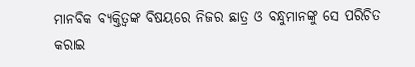ମାନବିକ ବ୍ୟକ୍ତିତ୍ବଙ୍କ ବିଷୟରେ ନିଜର ଛାତ୍ର ଓ ବନ୍ଧୁମାନଙ୍କୁ ସେ ପରିଚିତ କରାଇ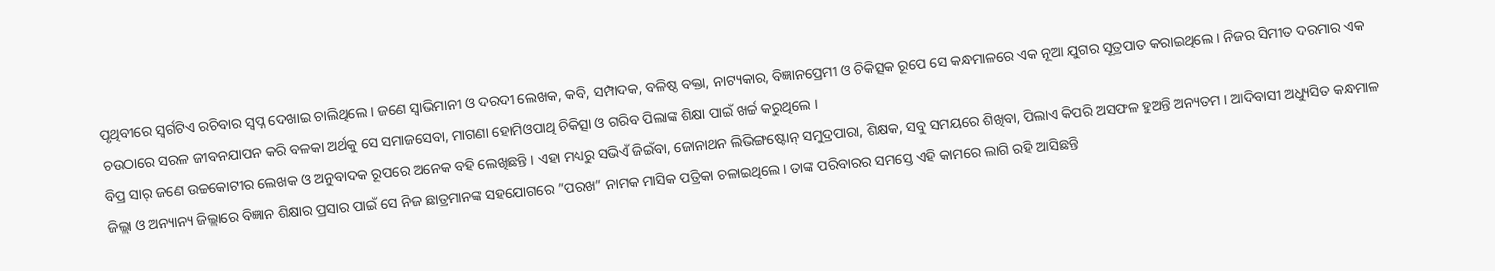ପୃଥିବୀରେ ସ୍ବର୍ଗଟିଏ ରଚିବାର ସ୍ବପ୍ନ ଦେଖାଇ ଚାଲିଥିଲେ । ଜଣେ ସ୍ବାଭିମାନୀ ଓ ଦରଦୀ ଲେଖକ, କବି, ସମ୍ପାଦକ, ବଳିଷ୍ଠ ବକ୍ତା, ନାଟ୍ୟକାର, ବିଜ୍ଞାନପ୍ରେମୀ ଓ ଚିକିତ୍ସକ ରୂପେ ସେ କନ୍ଧମାଳରେ ଏକ ନୂଆ ଯୁଗର ସୂତ୍ରପାତ କରାଇଥିଲେ । ନିଜର ସିମୀତ ଦରମାର ଏକ ଚଉଠାରେ ସରଳ ଜୀବନଯାପନ କରି ବଳକା ଅର୍ଥକୁ ସେ ସମାଜସେବା, ମାଗଣା ହୋମିଓପାଥି ଚିକିତ୍ସା ଓ ଗରିବ ପିଲାଙ୍କ ଶିକ୍ଷା ପାଇଁ ଖର୍ଚ୍ଚ କରୁଥିଲେ ।
ବିପ୍ର ସାର୍ ଜଣେ ଉଚ୍ଚକୋଟୀର ଲେଖକ ଓ ଅନୁବାଦକ ରୂପରେ ଅନେକ ବହି ଲେଖିଛନ୍ତି । ଏହା ମଧ୍ୟରୁ ସଭିଏଁ ଜିଇଁବା, ଜୋନାଥନ ଲିଭିଙ୍ଗଷ୍ଟୋନ୍ ସମୁଦ୍ରପାରା, ଶିକ୍ଷକ, ସବୁ ସମୟରେ ଶିଖିବା, ପିଲାଏ କିପରି ଅସଫଳ ହୁଅନ୍ତି ଅନ୍ୟତମ । ଆଦିବାସୀ ଅଧ୍ୟୁସିତ କନ୍ଧମାଳ ଜିଲ୍ଲା ଓ ଅନ୍ୟାନ୍ୟ ଜିଲ୍ଲାରେ ବିଜ୍ଞାନ ଶିକ୍ଷାର ପ୍ରସାର ପାଇଁ ସେ ନିଜ ଛାତ୍ରମାନଙ୍କ ସହଯୋଗରେ ”ପରଖ” ନାମକ ମାସିକ ପତ୍ରିକା ଚଳାଇଥିଲେ। ତାଙ୍କ ପରିବାରର ସମସ୍ତେ ଏହି କାମରେ ଲାଗି ରହି ଆସିଛନ୍ତି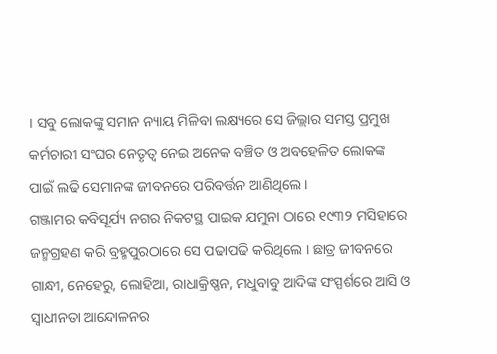। ସବୁ ଲୋକଙ୍କୁ ସମାନ ନ୍ୟାୟ ମିଳିବା ଲକ୍ଷ୍ୟରେ ସେ ଜିଲ୍ଲାର ସମସ୍ତ ପ୍ରମୁଖ କର୍ମଚାରୀ ସଂଘର ନେତୃତ୍ବ ନେଇ ଅନେକ ବଞ୍ଚିତ ଓ ଅବହେଳିତ ଲୋକଙ୍କ ପାଇଁ ଲଢି ସେମାନଙ୍କ ଜୀବନରେ ପରିବର୍ତ୍ତନ ଆଣିଥିଲେ ।
ଗଞ୍ଜାମର କବିସୂର୍ଯ୍ୟ ନଗର ନିକଟସ୍ଥ ପାଇକ ଯମୁନା ଠାରେ ୧୯୩୨ ମସିହାରେ ଜନ୍ମଗ୍ରହଣ କରି ବ୍ରହ୍ମପୁରଠାରେ ସେ ପଢାପଢି କରିଥିଲେ । ଛାତ୍ର ଜୀବନରେ ଗାନ୍ଧୀ, ନେହେରୁ, ଲୋହିଆ, ରାଧାକ୍ରିଷ୍ଣନ, ମଧୁବାବୁ ଆଦିଙ୍କ ସଂସ୍ପର୍ଶରେ ଆସି ଓ ସ୍ଵାଧୀନତା ଆନ୍ଦୋଳନର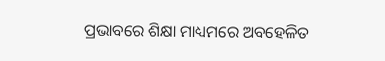ପ୍ରଭାବରେ ଶିକ୍ଷା ମାଧ୍ୟମରେ ଅବହେଳିତ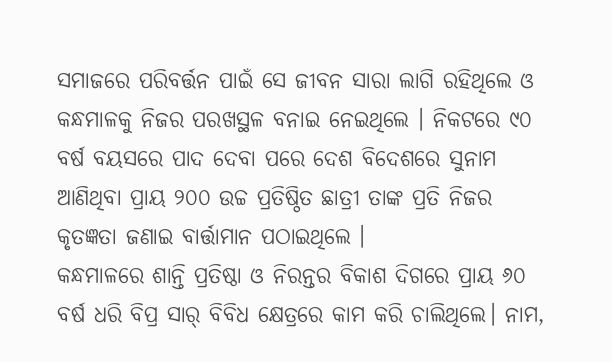ସମାଜରେ ପରିବର୍ତ୍ତନ ପାଇଁ ସେ ଜୀବନ ସାରା ଲାଗି ରହିଥିଲେ ଓ କନ୍ଧମାଳକୁ ନିଜର ପରଖସ୍ଥଳ ବନାଇ ନେଇଥିଲେ । ନିକଟରେ ୯୦ ବର୍ଷ ବୟସରେ ପାଦ ଦେବା ପରେ ଦେଶ ବିଦେଶରେ ସୁନାମ ଆଣିଥିବା ପ୍ରାୟ ୨୦୦ ଉଚ୍ଚ ପ୍ରତିଷ୍ଠିତ ଛାତ୍ରୀ ତାଙ୍କ ପ୍ରତି ନିଜର କୃତଜ୍ଞତା ଜଣାଇ ବାର୍ତ୍ତାମାନ ପଠାଇଥିଲେ ।
କନ୍ଧମାଳରେ ଶାନ୍ତି ପ୍ରତିଷ୍ଠା ଓ ନିରନ୍ତର ବିକାଶ ଦିଗରେ ପ୍ରାୟ ୬୦ ବର୍ଷ ଧରି ବିପ୍ର ସାର୍ ବିବିଧ କ୍ଷେତ୍ରରେ କାମ କରି ଚାଲିଥିଲେ। ନାମ,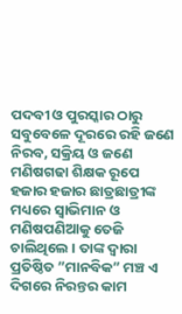ପଦବୀ ଓ ପୁରସ୍କାର ଠାରୁ ସବୁବେଳେ ଦୂରରେ ରହି ଜଣେ ନିରବ, ସକ୍ରିୟ ଓ ଜଣେ ମଣିଷଗଢା ଶିକ୍ଷକ ରୂପେ ହଜାର ହଜାର ଛାତ୍ରଛାତ୍ରୀଙ୍କ ମଧ୍ୟରେ ସ୍ବାଭିମାନ ଓ ମଣିଷପଣିଆକୁ ତେଜି ଚାଲିଥିଲେ । ତାଙ୍କ ଦ୍ବାରା ପ୍ରତିଷ୍ଠିତ ”ମାନବିକ” ମଞ୍ଚ ଏ ଦିଗରେ ନିରନ୍ତର କାମ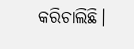କରିଚାଲିଛି।